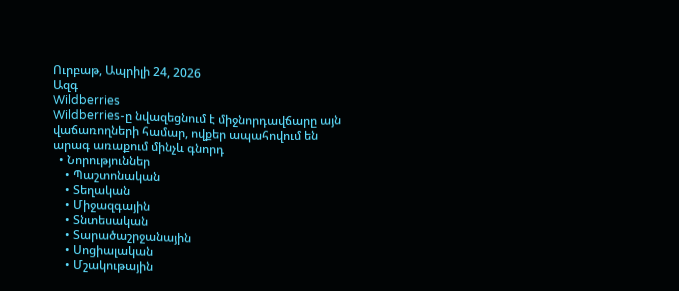Ուրբաթ, Ապրիլի 24, 2026
Ազգ
Wildberries
Wildberries-ը նվազեցնում է միջնորդավճարը այն վաճառողների համար, ովքեր ապահովում են արագ առաքում մինչև գնորդ
  • Նորություններ
    • Պաշտոնական
    • Տեղական
    • Միջազգային
    • Տնտեսական
    • Տարածաշրջանային
    • Սոցիալական
    • Մշակութային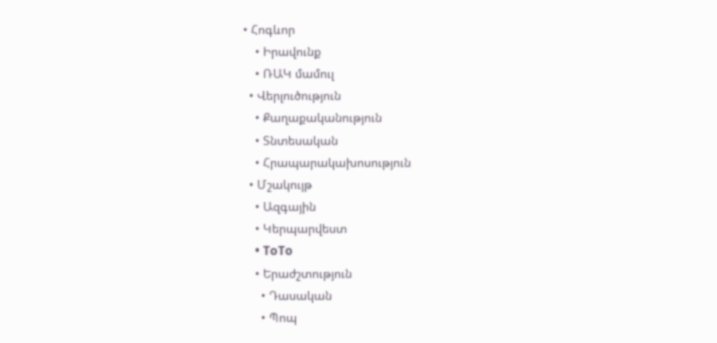• Հոգևոր
    • Իրավունք
    • ՌԱԿ մամուլ
  • Վերլուծություն
    • Քաղաքականություն
    • Տնտեսական
    • Հրապարակախոսություն
  • Մշակույթ
    • Ազգային
    • Կերպարվեստ
    • ToTo
    • Երաժշտություն
      • Դասական
      • Պոպ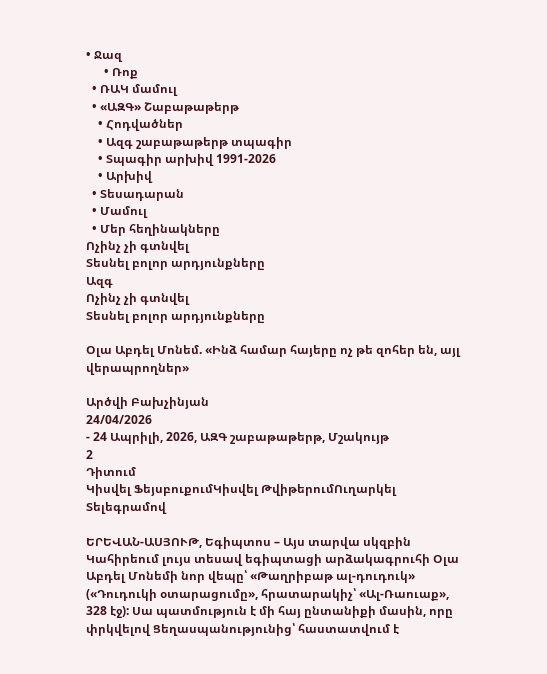• Ջազ
      • Ռոք
  • ՌԱԿ մամուլ
  • «ԱԶԳ» Շաբաթաթերթ
    • Հոդվածներ
    • Ազգ շաբաթաթերթ տպագիր
    • Տպագիր արխիվ 1991-2026
    • Արխիվ
  • Տեսադարան
  • Մամուլ
  • Մեր հեղինակները
Ոչինչ չի գտնվել
Տեսնել բոլոր արդյունքները
Ազգ
Ոչինչ չի գտնվել
Տեսնել բոլոր արդյունքները

Օլա Աբդել Մոնեմ. «Ինձ համար հայերը ոչ թե զոհեր են, այլ վերապրողներ»

Արծվի Բախչինյան
24/04/2026
- 24 Ապրիլի, 2026, ԱԶԳ շաբաթաթերթ, Մշակույթ
2
Դիտում
Կիսվել ՖեյսբուքումԿիսվել ԹվիթերումՈւղարկել Տելեգրամով

ԵՐԵՎԱՆ-ԱՍՅՈՒԹ, Եգիպտոս – Այս տարվա սկզբին Կահիրեում լույս տեսավ եգիպտացի արձակագրուհի Օլա Աբդել Մոնեմի նոր վեպը՝ «Թաղրիբաթ ալ-դուդուկ» («Դուդուկի օտարացումը», հրատարակիչ՝ «Ալ-Ռաուաք», 328 էջ): Սա պատմություն է մի հայ ընտանիքի մասին, որը փրկվելով Ցեղասպանությունից՝ հաստատվում է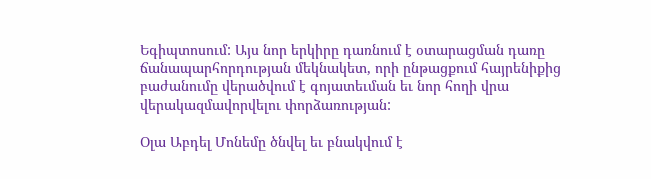Եգիպտոսում: Այս նոր երկիրը դառնում է օտարացման դառը ճանապարհորդության մեկնակետ, որի ընթացքում հայրենիքից բաժանումը վերածվում է գոյատեւման եւ նոր հողի վրա վերակազմավորվելու փորձառության:

Օլա Աբդել Մոնեմը ծնվել եւ բնակվում է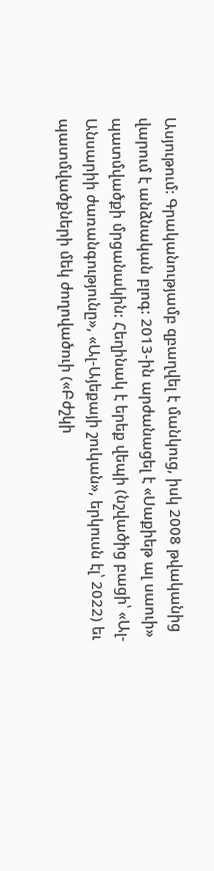Ասյութում: Գրականությամբ զբաղվել է մանկուց, իսկ 2008 թվականից վարում է անձնական բլոգ: 2013-ին արժանացել է «Սաքիեթ ալ սաուի» պատմվածքի մրցանակին: Հեղինակ է երեք վեպի (նշվածից բացի՝ «Ալ-Անսարիի ժառանգությունը», «Ալ-Այեքայի շուկան», երկուսն էլ՝ 2022) եւ պատմվածքների մեկ ժողովածուի («Բժշկի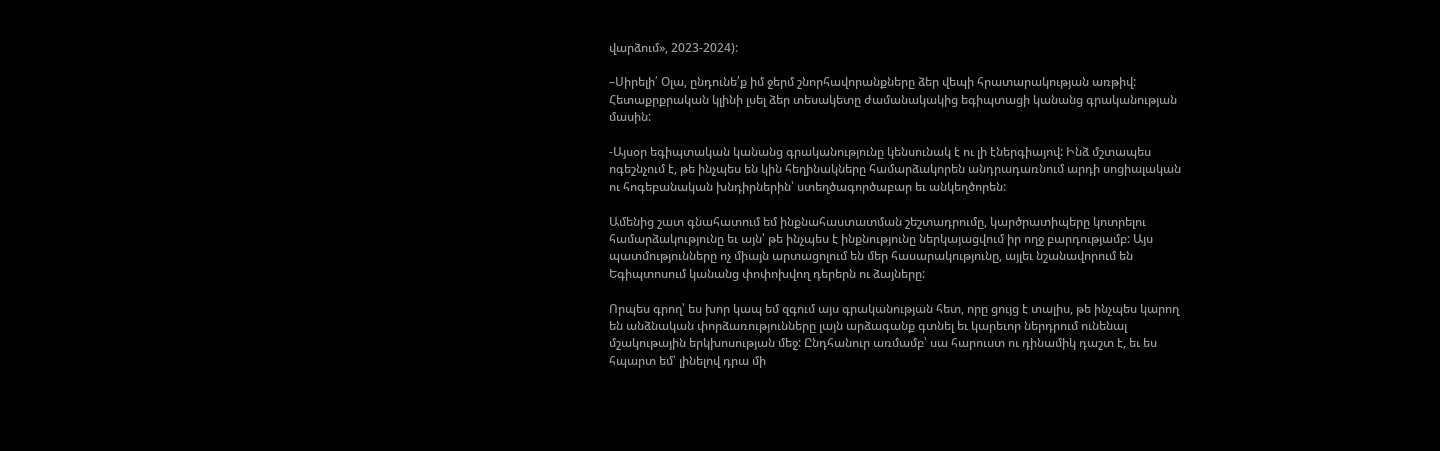վարձում», 2023-2024):

–Սիրելի՛ Օլա, ընդունե՛ք իմ ջերմ շնորհավորանքները ձեր վեպի հրատարակության առթիվ: Հետաքրքրական կլինի լսել ձեր տեսակետը ժամանակակից եգիպտացի կանանց գրականության մասին:

-Այսօր եգիպտական կանանց գրականությունը կենսունակ է ու լի էներգիայով: Ինձ մշտապես ոգեշնչում է, թե ինչպես են կին հեղինակները համարձակորեն անդրադառնում արդի սոցիալական ու հոգեբանական խնդիրներին՝ ստեղծագործաբար եւ անկեղծորեն:

Ամենից շատ գնահատում եմ ինքնահաստատման շեշտադրումը, կարծրատիպերը կոտրելու համարձակությունը եւ այն՝ թե ինչպես է ինքնությունը ներկայացվում իր ողջ բարդությամբ: Այս պատմությունները ոչ միայն արտացոլում են մեր հասարակությունը, այլեւ նշանավորում են Եգիպտոսում կանանց փոփոխվող դերերն ու ձայները:

Որպես գրող՝ ես խոր կապ եմ զգում այս գրականության հետ, որը ցույց է տալիս, թե ինչպես կարող են անձնական փորձառությունները լայն արձագանք գտնել եւ կարեւոր ներդրում ունենալ մշակութային երկխոսության մեջ: Ընդհանուր առմամբ՝ սա հարուստ ու դինամիկ դաշտ է, եւ ես հպարտ եմ՝ լինելով դրա մի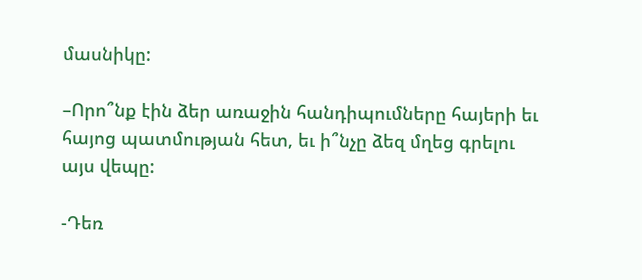մասնիկը:

–Որո՞նք էին ձեր առաջին հանդիպումները հայերի եւ հայոց պատմության հետ, եւ ի՞նչը ձեզ մղեց գրելու այս վեպը:

-Դեռ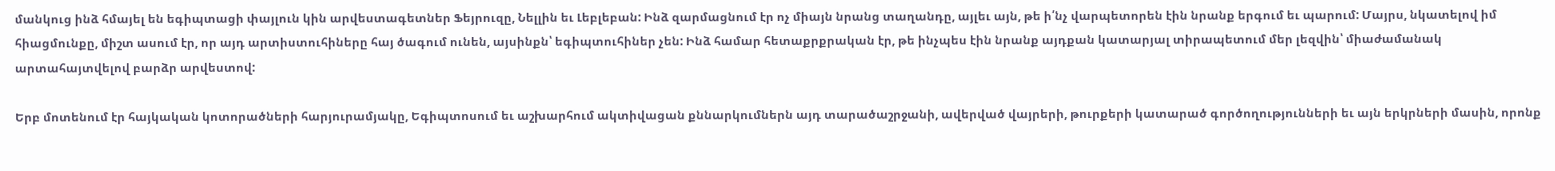մանկուց ինձ հմայել են եգիպտացի փայլուն կին արվեստագետներ Ֆեյրուզը, Նելլին եւ Լեբլեբան: Ինձ զարմացնում էր ոչ միայն նրանց տաղանդը, այլեւ այն, թե ի՛նչ վարպետորեն էին նրանք երգում եւ պարում: Մայրս, նկատելով իմ հիացմունքը, միշտ ասում էր, որ այդ արտիստուհիները հայ ծագում ունեն, այսինքն՝ եգիպտուհիներ չեն: Ինձ համար հետաքրքրական էր, թե ինչպես էին նրանք այդքան կատարյալ տիրապետում մեր լեզվին՝ միաժամանակ արտահայտվելով բարձր արվեստով:

Երբ մոտենում էր հայկական կոտորածների հարյուրամյակը, Եգիպտոսում եւ աշխարհում ակտիվացան քննարկումներն այդ տարածաշրջանի, ավերված վայրերի, թուրքերի կատարած գործողությունների եւ այն երկրների մասին, որոնք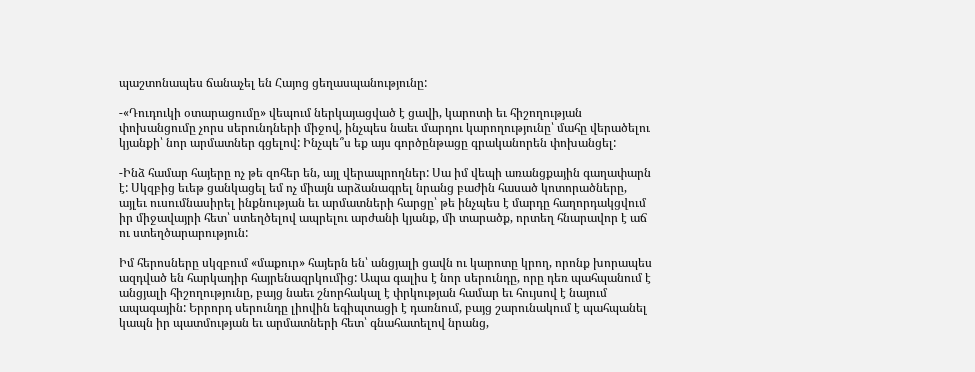պաշտոնապես ճանաչել են Հայոց ցեղասպանությունը:

-«Դուդուկի օտարացումը» վեպում ներկայացված է ցավի, կարոտի եւ հիշողության փոխանցումը չորս սերունդների միջով, ինչպես նաեւ մարդու կարողությունը՝ մահը վերածելու կյանքի՝ նոր արմատներ գցելով: Ինչպե՞ս եք այս գործընթացը գրականորեն փոխանցել:

-Ինձ համար հայերը ոչ թե զոհեր են, այլ վերապրողներ: Սա իմ վեպի առանցքային գաղափարն է: Սկզբից եւեթ ցանկացել եմ ոչ միայն արձանագրել նրանց բաժին հասած կոտորածները, այլեւ ուսումնասիրել ինքնության եւ արմատների հարցը՝ թե ինչպես է մարդը հաղորդակցվում իր միջավայրի հետ՝ ստեղծելով ապրելու արժանի կյանք, մի տարածք, որտեղ հնարավոր է աճ ու ստեղծարարություն:

Իմ հերոսները սկզբում «մաքուր» հայերն են՝ անցյալի ցավն ու կարոտը կրող, որոնք խորապես ազդված են հարկադիր հայրենազրկումից: Ապա գալիս է նոր սերունդը, որը դեռ պահպանում է անցյալի հիշողությունը, բայց նաեւ շնորհակալ է փրկության համար եւ հույսով է նայում ապագային: Երրորդ սերունդը լիովին եգիպտացի է դառնում, բայց շարունակում է պահպանել կապն իր պատմության եւ արմատների հետ՝ գնահատելով նրանց,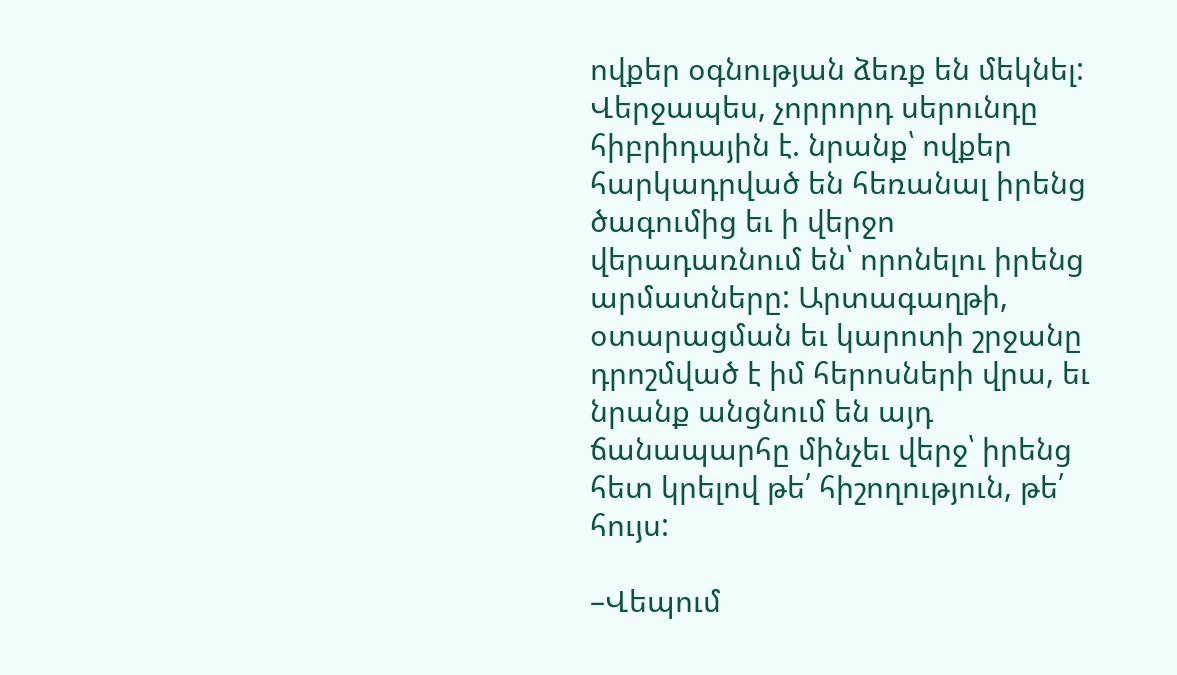ովքեր օգնության ձեռք են մեկնել: Վերջապես, չորրորդ սերունդը հիբրիդային է. նրանք՝ ովքեր հարկադրված են հեռանալ իրենց ծագումից եւ ի վերջո վերադառնում են՝ որոնելու իրենց արմատները: Արտագաղթի, օտարացման եւ կարոտի շրջանը դրոշմված է իմ հերոսների վրա, եւ նրանք անցնում են այդ ճանապարհը մինչեւ վերջ՝ իրենց հետ կրելով թե՛ հիշողություն, թե՛ հույս:

–Վեպում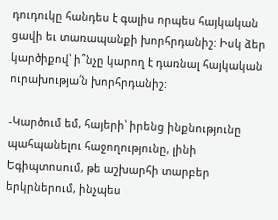դուդուկը հանդես է գալիս որպես հայկական ցավի եւ տառապանքի խորհրդանիշ: Իսկ ձեր կարծիքով՝ ի՞նչը կարող է դառնալ հայկական ուրախությա՛ն խորհրդանիշ:

-Կարծում եմ, հայերի՝ իրենց ինքնությունը պահպանելու հաջողությունը, լինի Եգիպտոսում, թե աշխարհի տարբեր երկրներում, ինչպես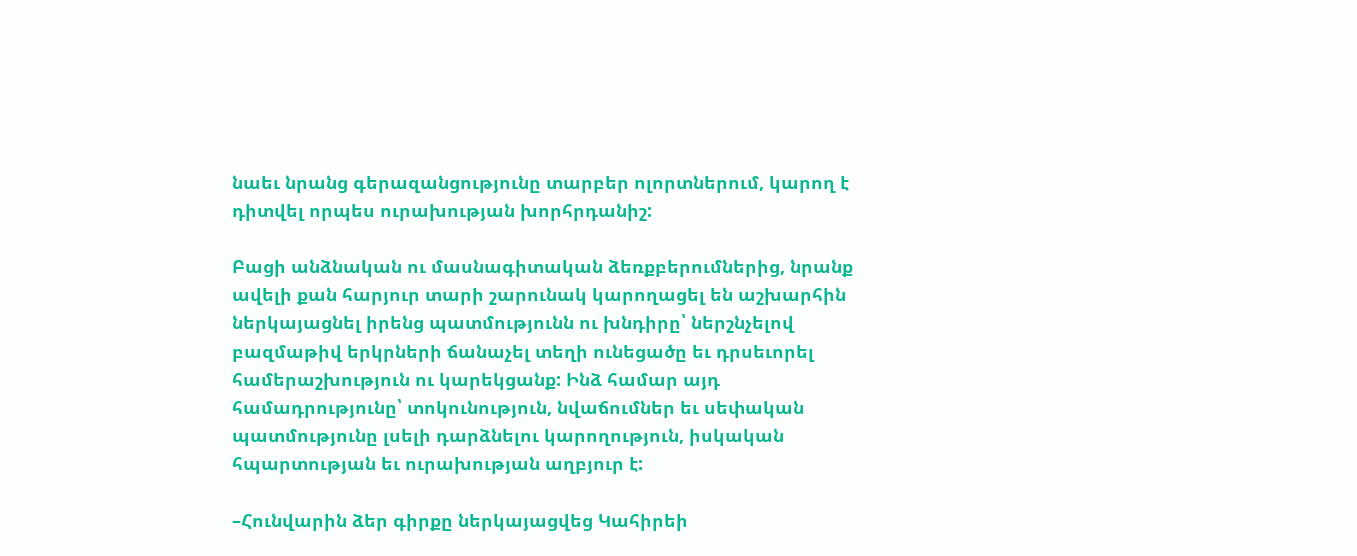նաեւ նրանց գերազանցությունը տարբեր ոլորտներում, կարող է դիտվել որպես ուրախության խորհրդանիշ:

Բացի անձնական ու մասնագիտական ձեռքբերումներից, նրանք ավելի քան հարյուր տարի շարունակ կարողացել են աշխարհին ներկայացնել իրենց պատմությունն ու խնդիրը՝ ներշնչելով բազմաթիվ երկրների ճանաչել տեղի ունեցածը եւ դրսեւորել համերաշխություն ու կարեկցանք: Ինձ համար այդ համադրությունը՝ տոկունություն, նվաճումներ եւ սեփական պատմությունը լսելի դարձնելու կարողություն, իսկական հպարտության եւ ուրախության աղբյուր է:

–Հունվարին ձեր գիրքը ներկայացվեց Կահիրեի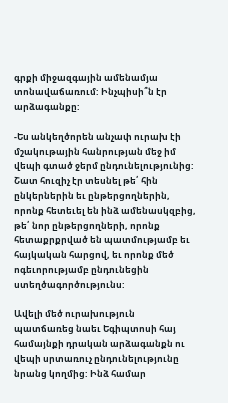գրքի միջազգային ամենամյա տոնավաճառում: Ինչպիսի՞ն էր արձագանքը:

-Ես անկեղծորեն անչափ ուրախ էի մշակութային հանրության մեջ իմ վեպի գտած ջերմ ընդունելությունից: Շատ հուզիչ էր տեսնել թե՛ հին ընկերներին եւ ընթերցողներին, որոնք հետեւել են ինձ ամենասկզբից, թե՛ նոր ընթերցողների, որոնք հետաքրքրված են պատմությամբ եւ հայկական հարցով, եւ որոնք մեծ ոգեւորությամբ ընդունեցին ստեղծագործությունս:

Ավելի մեծ ուրախություն պատճառեց նաեւ Եգիպտոսի հայ համայնքի դրական արձագանքն ու վեպի սրտառուչ ընդունելությունը նրանց կողմից: Ինձ համար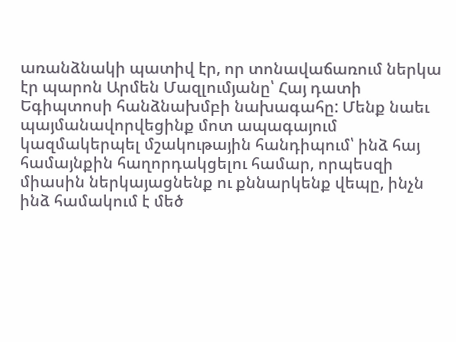առանձնակի պատիվ էր, որ տոնավաճառում ներկա էր պարոն Արմեն Մազլումյանը՝ Հայ դատի Եգիպտոսի հանձնախմբի նախագահը: Մենք նաեւ պայմանավորվեցինք մոտ ապագայում կազմակերպել մշակութային հանդիպում՝ ինձ հայ համայնքին հաղորդակցելու համար, որպեսզի միասին ներկայացնենք ու քննարկենք վեպը, ինչն ինձ համակում է մեծ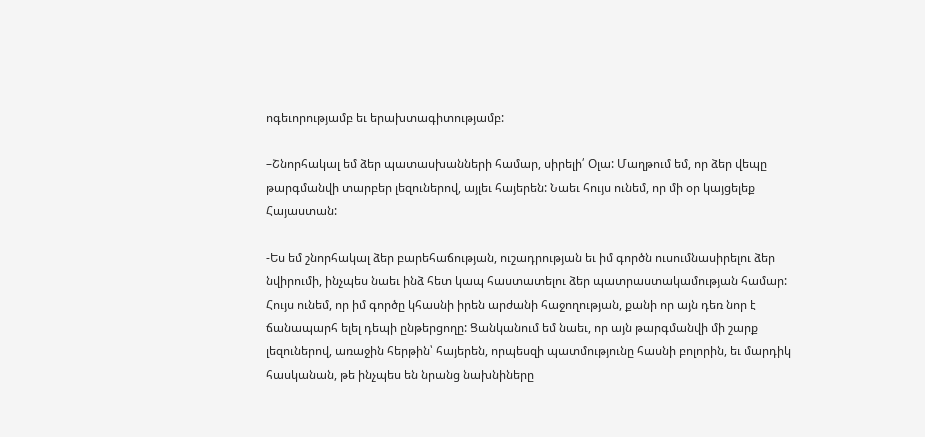ոգեւորությամբ եւ երախտագիտությամբ:

–Շնորհակալ եմ ձեր պատասխանների համար, սիրելի՛ Օլա: Մաղթում եմ, որ ձեր վեպը թարգմանվի տարբեր լեզուներով, այլեւ հայերեն: Նաեւ հույս ունեմ, որ մի օր կայցելեք Հայաստան:

-Ես եմ շնորհակալ ձեր բարեհաճության, ուշադրության եւ իմ գործն ուսումնասիրելու ձեր նվիրումի, ինչպես նաեւ ինձ հետ կապ հաստատելու ձեր պատրաստակամության համար: Հույս ունեմ, որ իմ գործը կհասնի իրեն արժանի հաջողության, քանի որ այն դեռ նոր է ճանապարհ ելել դեպի ընթերցողը: Ցանկանում եմ նաեւ, որ այն թարգմանվի մի շարք լեզուներով, առաջին հերթին՝ հայերեն, որպեսզի պատմությունը հասնի բոլորին, եւ մարդիկ հասկանան, թե ինչպես են նրանց նախնիները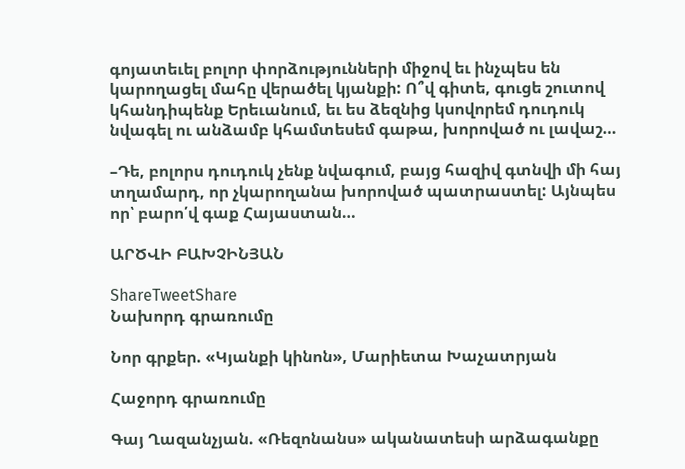գոյատեւել բոլոր փորձությունների միջով եւ ինչպես են կարողացել մահը վերածել կյանքի: Ո՞վ գիտե, գուցե շուտով կհանդիպենք Երեւանում, եւ ես ձեզնից կսովորեմ դուդուկ նվագել ու անձամբ կհամտեսեմ գաթա, խորոված ու լավաշ…

–Դե, բոլորս դուդուկ չենք նվագում, բայց հազիվ գտնվի մի հայ տղամարդ, որ չկարողանա խորոված պատրաստել: Այնպես որ՝ բարո՛վ գաք Հայաստան…

ԱՐԾՎԻ ԲԱԽՉԻՆՅԱՆ

ShareTweetShare
Նախորդ գրառումը

Նոր գրքեր. «Կյանքի կինոն», Մարիետա Խաչատրյան

Հաջորդ գրառումը

Գայ Ղազանչյան. «Ռեզոնանս» ականատեսի արձագանքը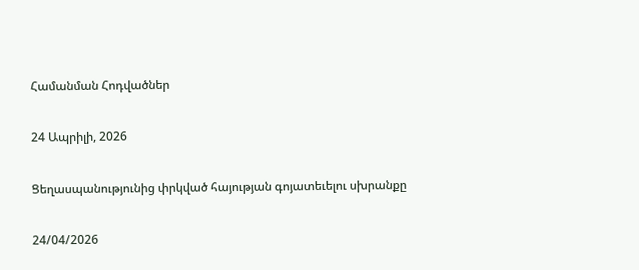Համանման Հոդվածներ

24 Ապրիլի, 2026

Ցեղասպանությունից փրկված հայության գոյատեւելու սխրանքը

24/04/2026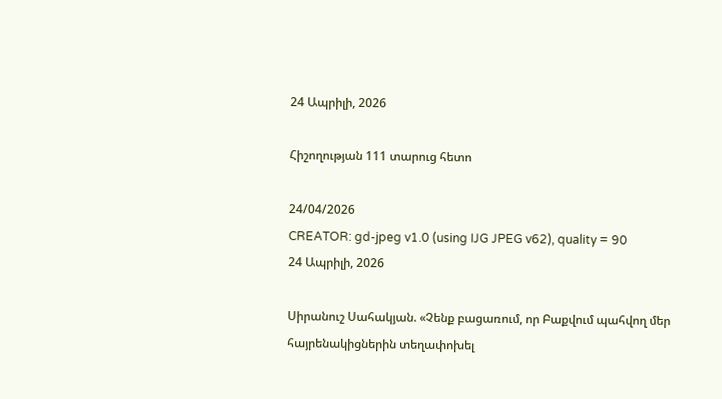24 Ապրիլի, 2026

Հիշողության 111 տարուց հետո

24/04/2026
CREATOR: gd-jpeg v1.0 (using IJG JPEG v62), quality = 90
24 Ապրիլի, 2026

Սիրանուշ Սահակյան. «Չենք բացառում, որ Բաքվում պահվող մեր հայրենակիցներին տեղափոխել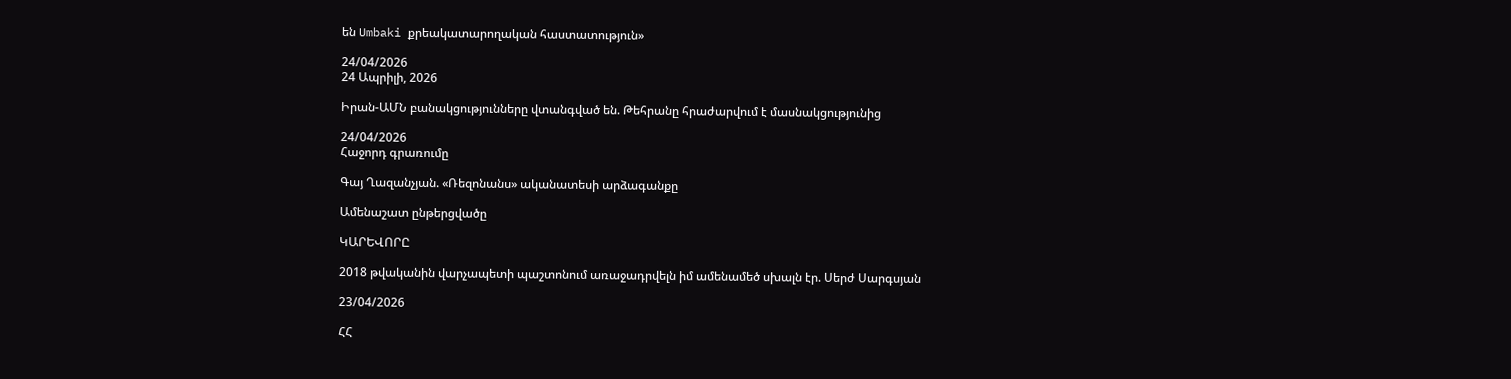են Umbaki քրեակատարողական հաստատություն»

24/04/2026
24 Ապրիլի, 2026

Իրան-ԱՄՆ բանակցությունները վտանգված են. Թեհրանը հրաժարվում է մասնակցությունից

24/04/2026
Հաջորդ գրառումը

Գայ Ղազանչյան. «Ռեզոնանս» ականատեսի արձագանքը

Ամենաշատ ընթերցվածը

ԿԱՐԵՎՈՐԸ

2018 թվականին վարչապետի պաշտոնում առաջադրվելն իմ ամենամեծ սխալն էր. Սերժ Սարգսյան

23/04/2026

ՀՀ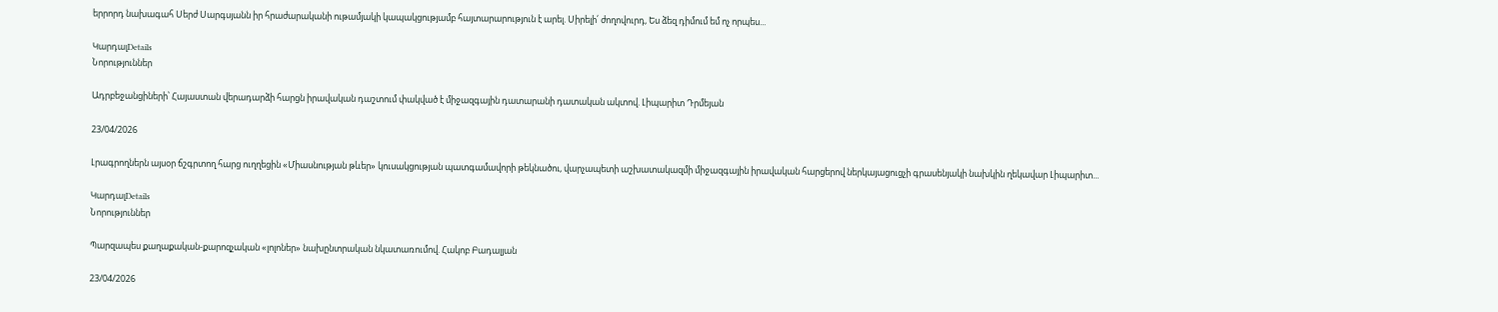երրորդ նախագահ Սերժ Սարգսյանն իր հրաժարականի ութամյակի կապակցությամբ հայտարարություն է արել. Սիրելի՛ ժողովուրդ, Ես ձեզ դիմում եմ ոչ որպես...

ԿարդալDetails
Նորություններ

Ադրբեջանցիների՝ Հայաստան վերադարձի հարցն իրավական դաշտում փակված է միջազգային դատարանի դատական ակտով. Լիպարիտ Դրմեյան

23/04/2026

Լրագրողներն այսօր ճշգրտող հարց ուղղեցին «Միասնության թևեր» կուսակցության պատգամավորի թեկնածու, վարչապետի աշխատակազմի միջազգային իրավական հարցերով ներկայացուցչի գրասենյակի նախկին ղեկավար Լիպարիտ...

ԿարդալDetails
Նորություններ

Պարզապես քաղաքական-քարոզչական «լոլոներ» նախընտրական նկատառումով. Հակոբ Բադալյան

23/04/2026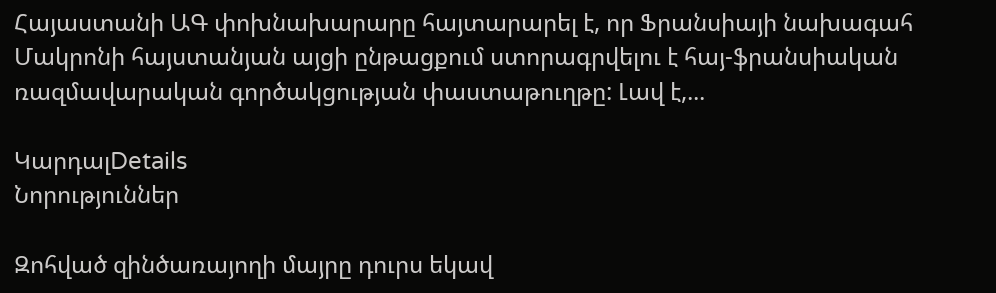Հայաստանի ԱԳ փոխնախարարը հայտարարել է, որ Ֆրանսիայի նախագահ Մակրոնի հայստանյան այցի ընթացքում ստորագրվելու է հայ-ֆրանսիական ռազմավարական գործակցության փաստաթուղթը: Լավ է,...

ԿարդալDetails
Նորություններ

Զոհված զինծառայողի մայրը դուրս եկավ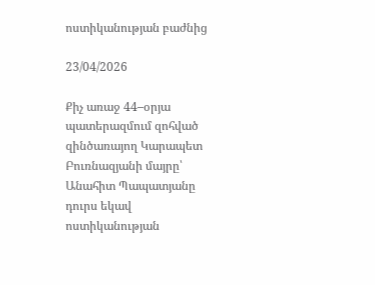ոստիկանության բաժնից

23/04/2026

Քիչ առաջ 44–օրյա պատերազմում զոհված  զինծառայող Կարապետ Բուռնազյանի մայրը՝ Անահիտ Պապատյանը դուրս եկավ ոստիկանության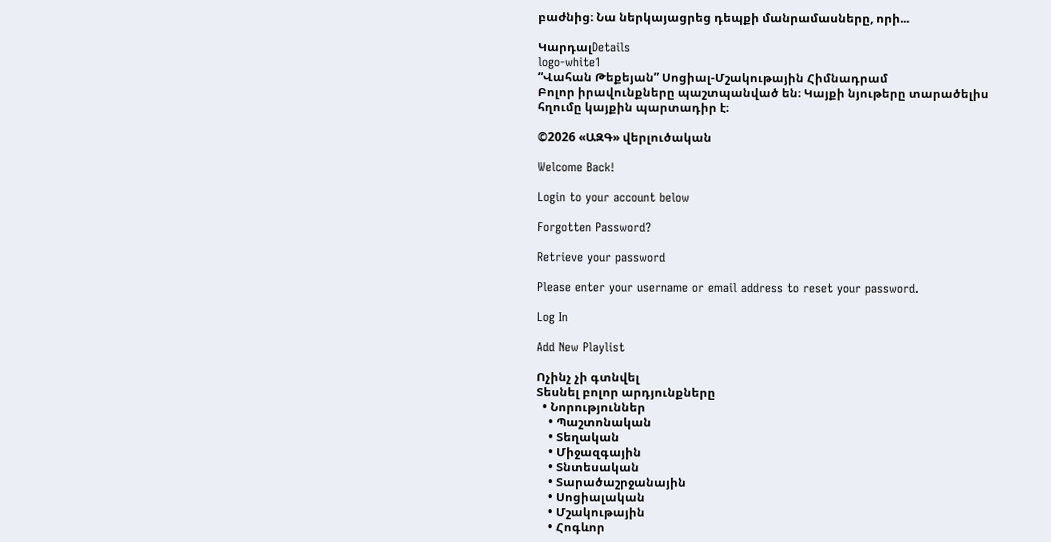բաժնից։ Նա ներկայացրեց դեպքի մանրամասները, որի...

ԿարդալDetails
logo-white1
“Վահան Թեքեյան” Սոցիալ-Մշակութային Հիմնադրամ
Բոլոր իրավունքները պաշտպանված են։ Կայքի նյութերը տարածելիս հղումը կայքին պարտադիր է։

©2026 «ԱԶԳ» վերլուծական

Welcome Back!

Login to your account below

Forgotten Password?

Retrieve your password

Please enter your username or email address to reset your password.

Log In

Add New Playlist

Ոչինչ չի գտնվել
Տեսնել բոլոր արդյունքները
  • Նորություններ
    • Պաշտոնական
    • Տեղական
    • Միջազգային
    • Տնտեսական
    • Տարածաշրջանային
    • Սոցիալական
    • Մշակութային
    • Հոգևոր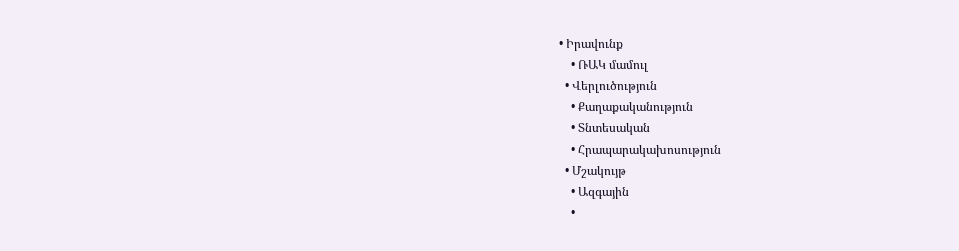• Իրավունք
    • ՌԱԿ մամուլ
  • Վերլուծություն
    • Քաղաքականություն
    • Տնտեսական
    • Հրապարակախոսություն
  • Մշակույթ
    • Ազգային
    •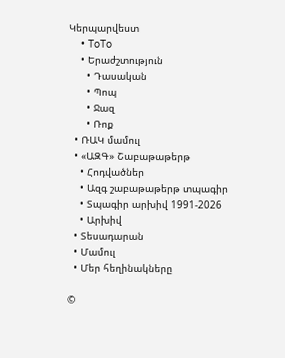Կերպարվեստ
    • ToTo
    • Երաժշտություն
      • Դասական
      • Պոպ
      • Ջազ
      • Ռոք
  • ՌԱԿ մամուլ
  • «ԱԶԳ» Շաբաթաթերթ
    • Հոդվածներ
    • Ազգ շաբաթաթերթ տպագիր
    • Տպագիր արխիվ 1991-2026
    • Արխիվ
  • Տեսադարան
  • Մամուլ
  • Մեր հեղինակները

©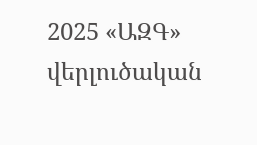2025 «ԱԶԳ» վերլուծական